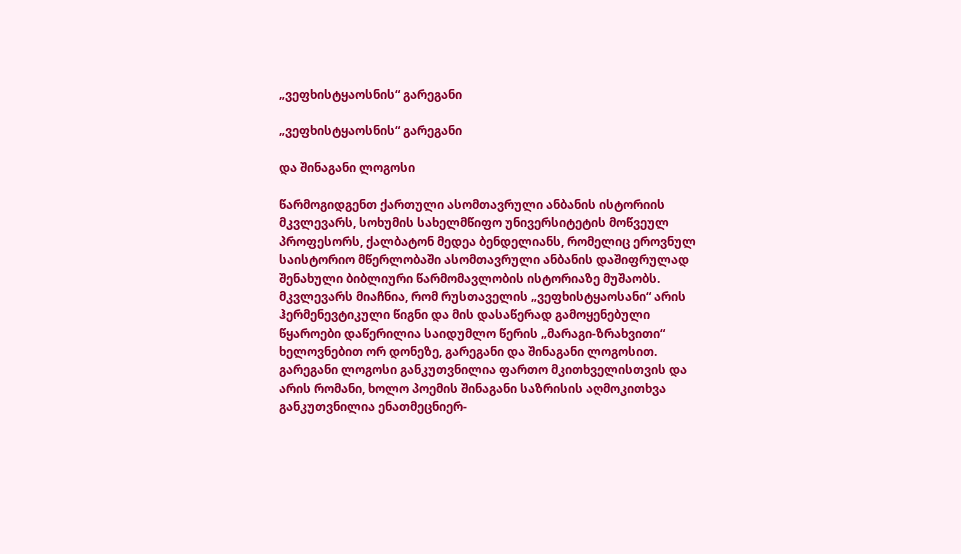„ვეფხისტყაოსნის“ გარეგანი

„ვეფხისტყაოსნის“ გარეგანი

და შინაგანი ლოგოსი

წარმოგიდგენთ ქართული ასომთავრული ანბანის ისტორიის მკვლევარს, სოხუმის სახელმწიფო უნივერსიტეტის მოწვეულ პროფესორს, ქალბატონ მედეა ბენდელიანს, რომელიც ეროვნულ საისტორიო მწერლობაში ასომთავრული ანბანის დაშიფრულად შენახული ბიბლიური წარმომავლობის ისტორიაზე მუშაობს. მკვლევარს მიაჩნია, რომ რუსთაველის „ვეფხისტყაოსანი“ არის ჰერმენევტიკული წიგნი და მის დასაწერად გამოყენებული წყაროები დაწერილია საიდუმლო წერის „მარაგი-ზრახვითი“ ხელოვნებით ორ დონეზე, გარეგანი და შინაგანი ლოგოსით. გარეგანი ლოგოსი განკუთვნილია ფართო მკითხველისთვის და არის რომანი, ხოლო პოემის შინაგანი საზრისის აღმოკითხვა განკუთვნილია ენათმეცნიერ-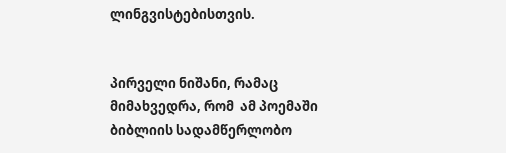ლინგვისტებისთვის.


პირველი ნიშანი, რამაც მიმახვედრა, რომ  ამ პოემაში ბიბლიის სადამწერლობო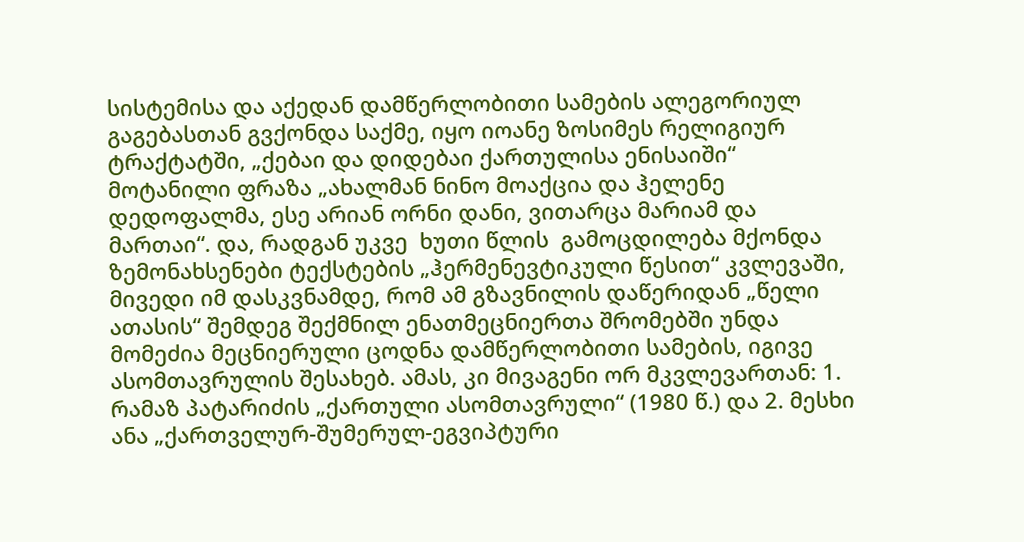სისტემისა და აქედან დამწერლობითი სამების ალეგორიულ გაგებასთან გვქონდა საქმე, იყო იოანე ზოსიმეს რელიგიურ ტრაქტატში, „ქებაი და დიდებაი ქართულისა ენისაიში“ მოტანილი ფრაზა „ახალმან ნინო მოაქცია და ჰელენე დედოფალმა, ესე არიან ორნი დანი, ვითარცა მარიამ და მართაი“. და, რადგან უკვე  ხუთი წლის  გამოცდილება მქონდა ზემონახსენები ტექსტების „ჰერმენევტიკული წესით“ კვლევაში, მივედი იმ დასკვნამდე, რომ ამ გზავნილის დაწერიდან „წელი ათასის“ შემდეგ შექმნილ ენათმეცნიერთა შრომებში უნდა მომეძია მეცნიერული ცოდნა დამწერლობითი სამების, იგივე ასომთავრულის შესახებ. ამას, კი მივაგენი ორ მკვლევართან: 1. რამაზ პატარიძის „ქართული ასომთავრული“ (1980 წ.) და 2. მესხი ანა „ქართველურ-შუმერულ-ეგვიპტური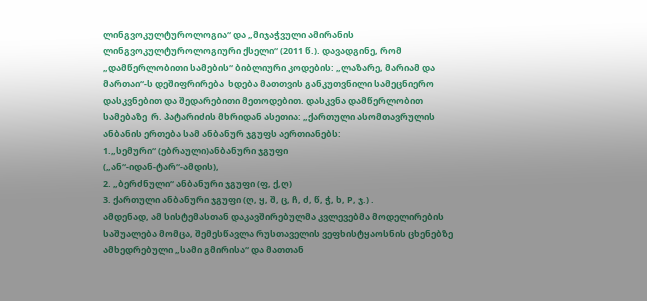ლინგვოკულტუროლოგია“ და „მიჯაჭვული ამირანის ლინგვოკულტუროლოგიური ქსელი“ (2011 წ.). დავადგინე, რომ „დამწერლობითი სამების“ ბიბლიური კოდების: „ლაზარე, მარიამ და მართაი“-ს დეშიფრირება  ხდება მათთვის განკუთვნილი სამეცნიერო დასკვნებით და შედარებითი მეთოდებით. დასკვნა დამწერლობით სამებაზე  რ. პატარიძის მხრიდან ასეთია: „ქართული ასომთავრულის ანბანის ერთება სამ ანბანურ ჯგუფს აერთიანებს:
1.„სემური“ (ებრაული)ანბანური ჯგუფი
(„ან“-იდან-ტარ“-ამდის),
2. „ბერძნული“ ანბანური ჯგუფი (ფ, ქ,ღ)
3. ქართული ანბანური ჯგუფი (ღ, ყ, შ, ც, ჩ, ძ, წ, ჭ, ხ, P, ჯ.) .
ამდენად, ამ სისტემასთან დაკავშირებულმა კვლევებმა მოდელირების საშუალება მომცა, შემესწავლა რუსთაველის ვეფხისტყაოსნის ცხენებზე ამხედრებული „სამი გმირისა“ და მათთან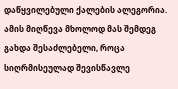დაწყვილებული ქალების ალეგორია. ამის მიღწევა მხოლოდ მას შემდეგ გახდა შესაძლებელი, როცა სიღრმისეულად შევისწავლე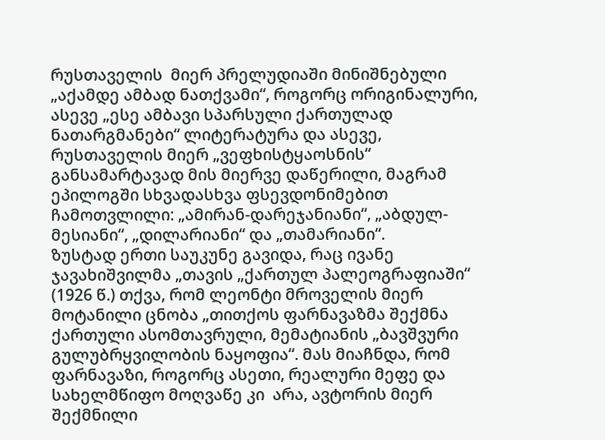რუსთაველის  მიერ პრელუდიაში მინიშნებული „აქამდე ამბად ნათქვამი“, როგორც ორიგინალური, ასევე „ესე ამბავი სპარსული ქართულად ნათარგმანები“ ლიტერატურა და ასევე, რუსთაველის მიერ „ვეფხისტყაოსნის“ განსამარტავად მის მიერვე დაწერილი, მაგრამ  ეპილოგში სხვადასხვა ფსევდონიმებით  ჩამოთვლილი: „ამირან-დარეჯანიანი“, „აბდულ-მესიანი“, „დილარიანი“ და „თამარიანი“.
ზუსტად ერთი საუკუნე გავიდა, რაც ივანე ჯავახიშვილმა „თავის „ქართულ პალეოგრაფიაში“ (1926 წ.) თქვა, რომ ლეონტი მროველის მიერ მოტანილი ცნობა „თითქოს ფარნავაზმა შექმნა ქართული ასომთავრული, მემატიანის „ბავშვური გულუბრყვილობის ნაყოფია“. მას მიაჩნდა, რომ ფარნავაზი, როგორც ასეთი, რეალური მეფე და სახელმწიფო მოღვაწე კი  არა, ავტორის მიერ შექმნილი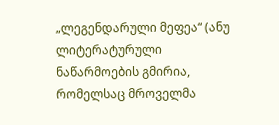„ლეგენდარული მეფეა“ (ანუ ლიტერატურული ნაწარმოების გმირია, რომელსაც მროველმა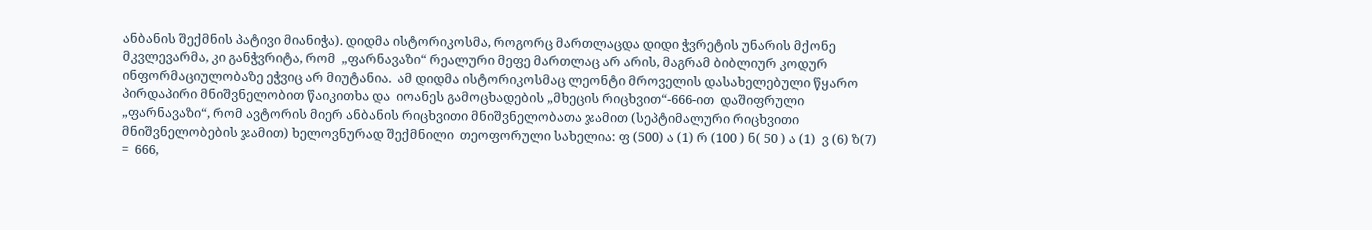ანბანის შექმნის პატივი მიანიჭა). დიდმა ისტორიკოსმა, როგორც მართლაცდა დიდი ჭვრეტის უნარის მქონე მკვლევარმა, კი განჭვრიტა, რომ  „ფარნავაზი“ რეალური მეფე მართლაც არ არის, მაგრამ ბიბლიურ კოდურ ინფორმაციულობაზე ეჭვიც არ მიუტანია.  ამ დიდმა ისტორიკოსმაც ლეონტი მროველის დასახელებული წყარო პირდაპირი მნიშვნელობით წაიკითხა და  იოანეს გამოცხადების „მხეცის რიცხვით“-666-ით  დაშიფრული „ფარნავაზი“, რომ ავტორის მიერ ანბანის რიცხვითი მნიშვნელობათა ჯამით (სეპტიმალური რიცხვითი მნიშვნელობების ჯამით) ხელოვნურად შექმნილი  თეოფორული სახელია: ფ (500) ა (1) რ (100 ) ნ( 50 ) ა (1)  ვ (6) ზ(7)  =  666,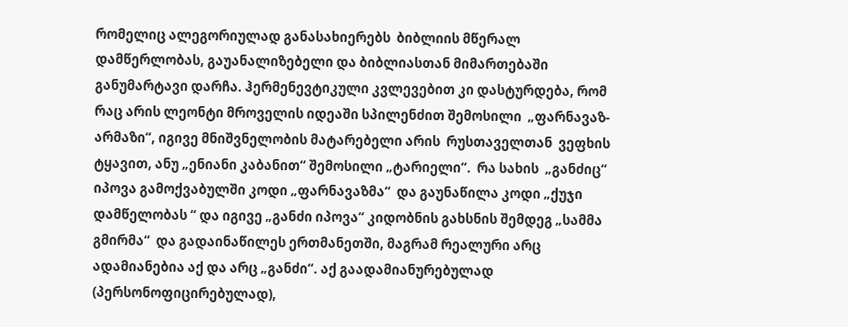რომელიც ალეგორიულად განასახიერებს  ბიბლიის მწერალ დამწერლობას, გაუანალიზებელი და ბიბლიასთან მიმართებაში განუმარტავი დარჩა. ჰერმენევტიკული კვლევებით კი დასტურდება, რომ რაც არის ლეონტი მროველის იდეაში სპილენძით შემოსილი  „ფარნავაზ-არმაზი“, იგივე მნიშვნელობის მატარებელი არის  რუსთაველთან  ვეფხის ტყავით, ანუ „ენიანი კაბანით“ შემოსილი „ტარიელი“.  რა სახის  „განძიც“ იპოვა გამოქვაბულში კოდი „ფარნავაზმა“  და გაუნაწილა კოდი „ქუჯი დამწელობას “ და იგივე „განძი იპოვა“ კიდობნის გახსნის შემდეგ „სამმა გმირმა“  და გადაინაწილეს ერთმანეთში, მაგრამ რეალური არც ადამიანებია აქ და არც „განძი“. აქ გაადამიანურებულად (პერსონოფიცირებულად),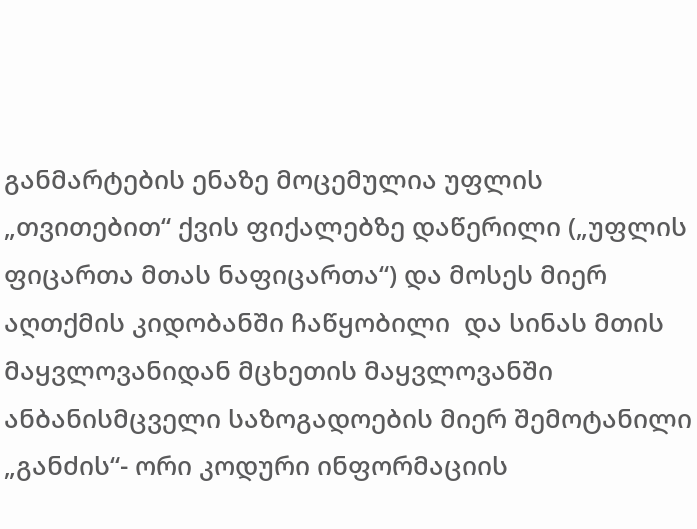განმარტების ენაზე მოცემულია უფლის „თვითებით“ ქვის ფიქალებზე დაწერილი („უფლის ფიცართა მთას ნაფიცართა“) და მოსეს მიერ აღთქმის კიდობანში ჩაწყობილი  და სინას მთის მაყვლოვანიდან მცხეთის მაყვლოვანში  ანბანისმცველი საზოგადოების მიერ შემოტანილი  „განძის“- ორი კოდური ინფორმაციის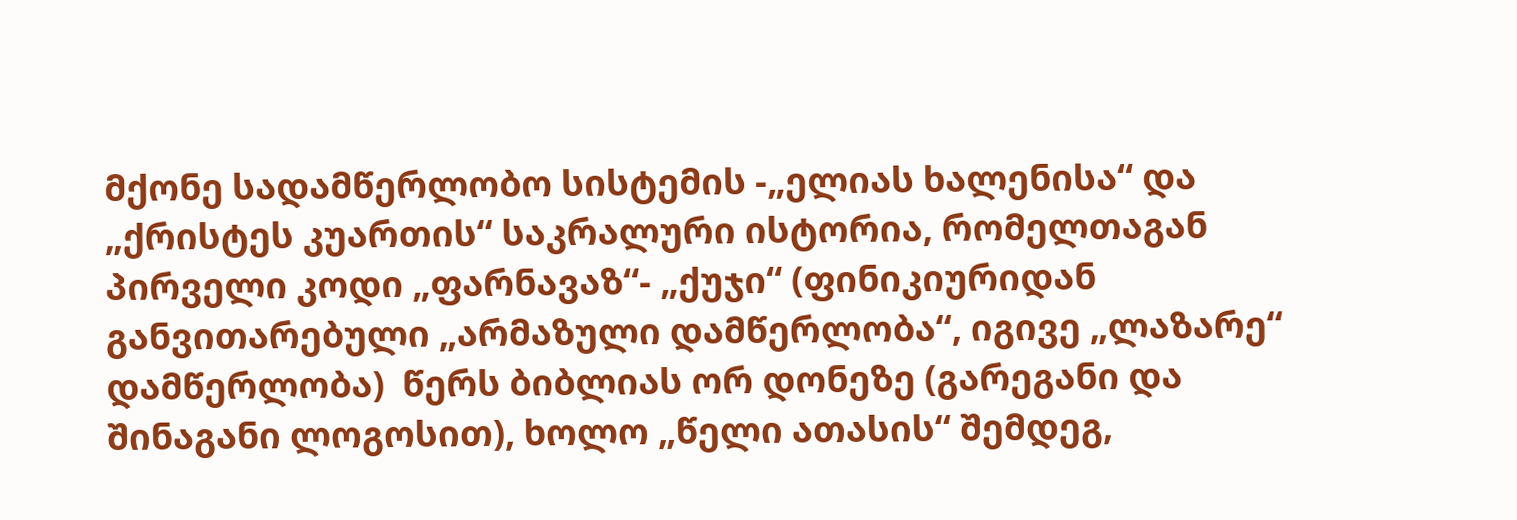მქონე სადამწერლობო სისტემის -„ელიას ხალენისა“ და „ქრისტეს კუართის“ საკრალური ისტორია, რომელთაგან პირველი კოდი „ფარნავაზ“- „ქუჯი“ (ფინიკიურიდან განვითარებული „არმაზული დამწერლობა“, იგივე „ლაზარე“ დამწერლობა)  წერს ბიბლიას ორ დონეზე (გარეგანი და შინაგანი ლოგოსით), ხოლო „წელი ათასის“ შემდეგ,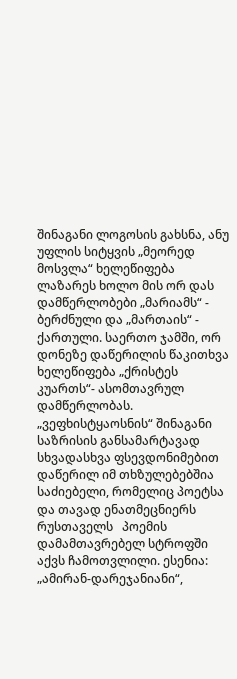შინაგანი ლოგოსის გახსნა, ანუ უფლის სიტყვის „მეორედ მოსვლა“ ხელეწიფება ლაზარეს ხოლო მის ორ დას დამწერლობები „მარიამს“ - ბერძნული და „მართაის“ - ქართული. საერთო ჯამში, ორ დონეზე დაწერილის წაკითხვა ხელეწიფება „ქრისტეს კუართს“- ასომთავრულ დამწერლობას.
„ვეფხისტყაოსნის“ შინაგანი საზრისის განსამარტავად სხვადასხვა ფსევდონიმებით დაწერილ იმ თხზულებებშია საძიებელი, რომელიც პოეტსა და თავად ენათმეცნიერს  რუსთაველს   პოემის დამამთავრებელ სტროფში აქვს ჩამოთვლილი. ესენია: „ამირან-დარეჯანიანი“,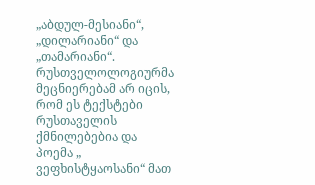„აბდულ-მესიანი“, „დილარიანი“ და „თამარიანი“. რუსთველოლოგიურმა მეცნიერებამ არ იცის, რომ ეს ტექსტები რუსთაველის ქმნილებებია და პოემა „ ვეფხისტყაოსანი“ მათ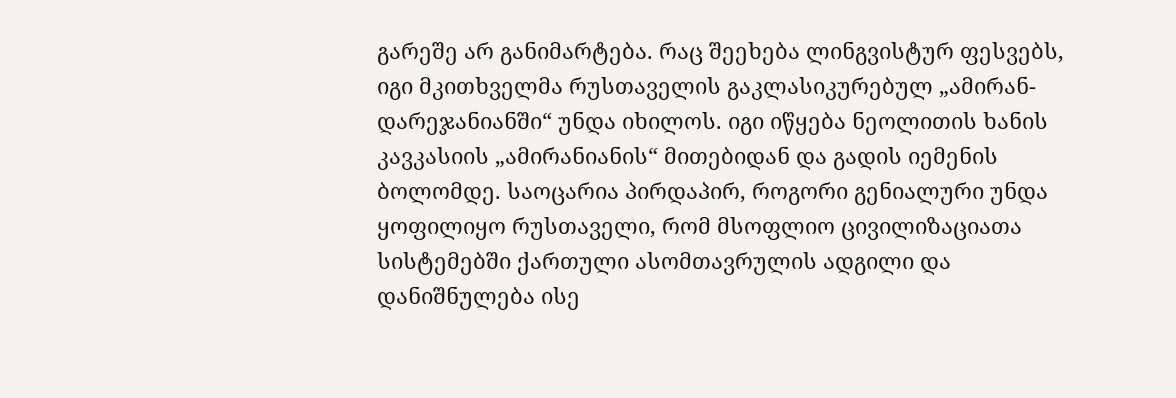გარეშე არ განიმარტება. რაც შეეხება ლინგვისტურ ფესვებს, იგი მკითხველმა რუსთაველის გაკლასიკურებულ „ამირან-დარეჯანიანში“ უნდა იხილოს. იგი იწყება ნეოლითის ხანის  კავკასიის „ამირანიანის“ მითებიდან და გადის იემენის ბოლომდე. საოცარია პირდაპირ, როგორი გენიალური უნდა ყოფილიყო რუსთაველი, რომ მსოფლიო ცივილიზაციათა სისტემებში ქართული ასომთავრულის ადგილი და დანიშნულება ისე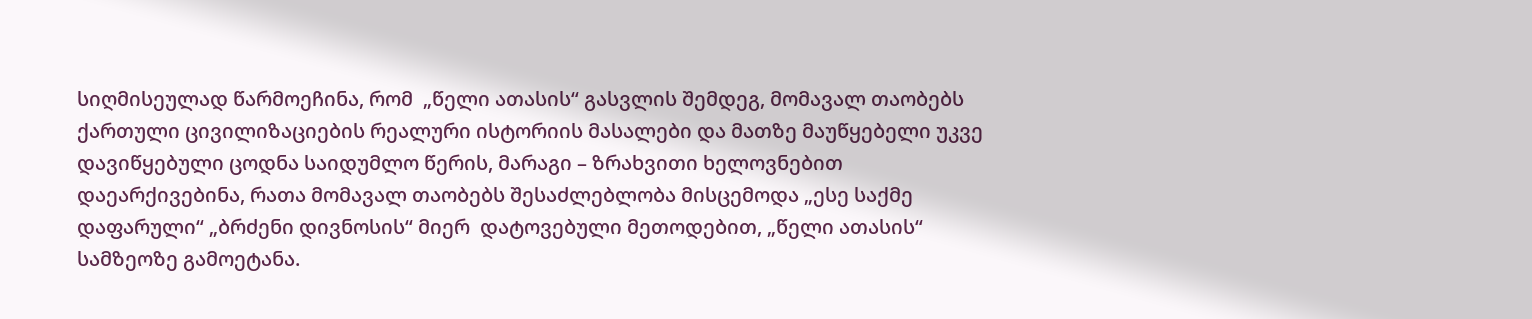სიღმისეულად წარმოეჩინა, რომ  „წელი ათასის“ გასვლის შემდეგ, მომავალ თაობებს ქართული ცივილიზაციების რეალური ისტორიის მასალები და მათზე მაუწყებელი უკვე დავიწყებული ცოდნა საიდუმლო წერის, მარაგი – ზრახვითი ხელოვნებით  დაეარქივებინა, რათა მომავალ თაობებს შესაძლებლობა მისცემოდა „ესე საქმე დაფარული“ „ბრძენი დივნოსის“ მიერ  დატოვებული მეთოდებით, „წელი ათასის“ სამზეოზე გამოეტანა.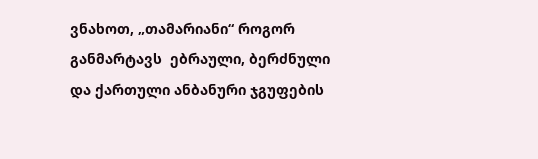ვნახოთ, „თამარიანი“ როგორ განმარტავს  ებრაული, ბერძნული და ქართული ანბანური ჯგუფების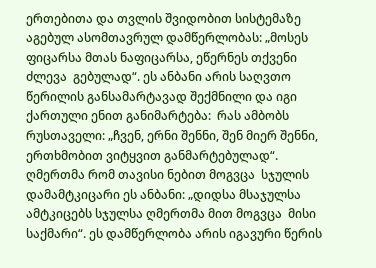ერთებითა და თვლის შვიდობით სისტემაზე აგებულ ასომთავრულ დამწერლობას: „მოსეს ფიცარსა მთას ნაფიცარსა, ეწერნეს თქვენი ძლევა  გებულად“. ეს ანბანი არის საღვთო წერილის განსამარტავად შექმნილი და იგი ქართული ენით განიმარტება:  რას ამბობს რუსთაველი: „ჩვენ, ერნი შენნი, შენ მიერ შენნი, ერთხმობით ვიტყვით განმარტებულად“. ღმერთმა რომ თავისი ნებით მოგვცა  სჯულის დამამტკიცარი ეს ანბანი: „დიდსა მსაჯულსა ამტკიცებს სჯულსა ღმერთმა მით მოგვცა  მისი საქმარი“. ეს დამწერლობა არის იგავური წერის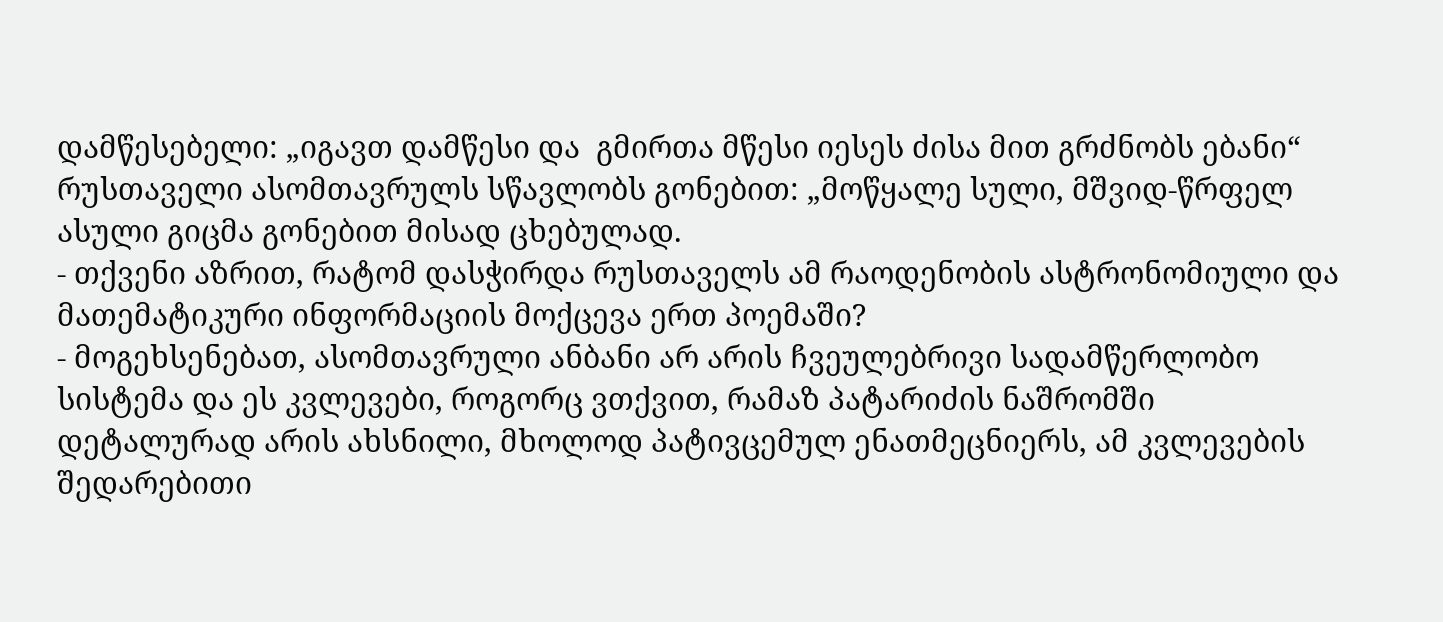დამწესებელი: „იგავთ დამწესი და  გმირთა მწესი იესეს ძისა მით გრძნობს ებანი“ რუსთაველი ასომთავრულს სწავლობს გონებით: „მოწყალე სული, მშვიდ-წრფელ ასული გიცმა გონებით მისად ცხებულად.
- თქვენი აზრით, რატომ დასჭირდა რუსთაველს ამ რაოდენობის ასტრონომიული და მათემატიკური ინფორმაციის მოქცევა ერთ პოემაში?
- მოგეხსენებათ, ასომთავრული ანბანი არ არის ჩვეულებრივი სადამწერლობო სისტემა და ეს კვლევები, როგორც ვთქვით, რამაზ პატარიძის ნაშრომში დეტალურად არის ახსნილი, მხოლოდ პატივცემულ ენათმეცნიერს, ამ კვლევების შედარებითი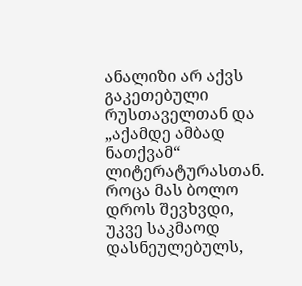ანალიზი არ აქვს გაკეთებული რუსთაველთან და „აქამდე ამბად ნათქვამ“ ლიტერატურასთან. როცა მას ბოლო დროს შევხვდი, უკვე საკმაოდ დასნეულებულს,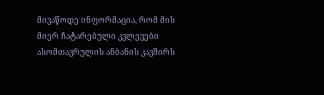მივაწოდე ინფორმაცია, რომ მის მიერ ჩატარებული კვლევები ასომთავრულის ანბანის კავშირს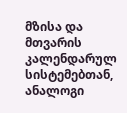მზისა და მთვარის კალენდარულ სისტემებთან, ანალოგი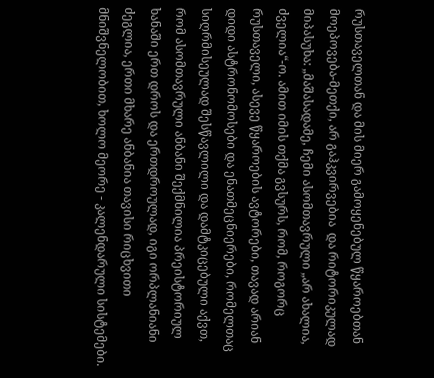რუსთაველთან და მის მიერ გამოყენებულ წყაროებთან
მოეპოვება-მეთქი, არ გაჰკვირვებია  და რიტორიკულად მიპასუხა: „მაშასადამე, ჩემი ასომთავრული „არ ახალია, ძველია“-ო. ამით იმის თქმა გვსურს, რომ, როგორც რუსთაველი, ასევე წყაროების ავტორები, თავად არიან დიდი ასტრონომოსები და ენათმეცნიერები, რომელთაც  სიღრმისეულად შესწავლილი და დამტკიცებული აქვთ, რომ ასომთავრული ანბანი შექმნილია პრეისტორიულ ხანაში ერთ დროს და ერთდროულად, იგი ორპლანიანი ძეგლია, ერთი მხარე ანბანია თავისი რიცხვითი მნიშვნელობით, ხოლო მეორე - კალენდარული სისტემები.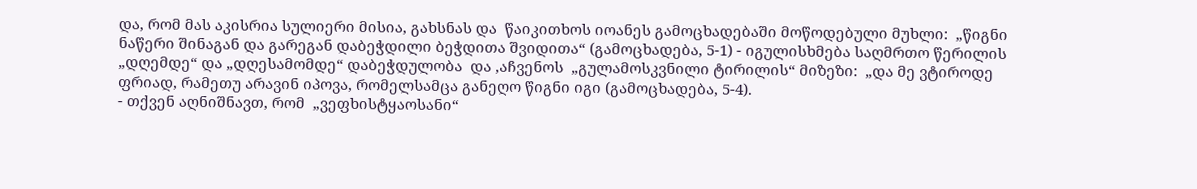და, რომ მას აკისრია სულიერი მისია, გახსნას და  წაიკითხოს იოანეს გამოცხადებაში მოწოდებული მუხლი:  „წიგნი ნაწერი შინაგან და გარეგან დაბეჭდილი ბეჭდითა შვიდითა“ (გამოცხადება, 5-1) - იგულისხმება საღმრთო წერილის „დღემდე“ და „დღესამომდე“ დაბეჭდულობა  და ,აჩვენოს  „გულამოსკვნილი ტირილის“ მიზეზი:  „და მე ვტიროდე ფრიად, რამეთუ არავინ იპოვა, რომელსამცა განეღო წიგნი იგი (გამოცხადება, 5-4).
- თქვენ აღნიშნავთ, რომ  „ვეფხისტყაოსანი“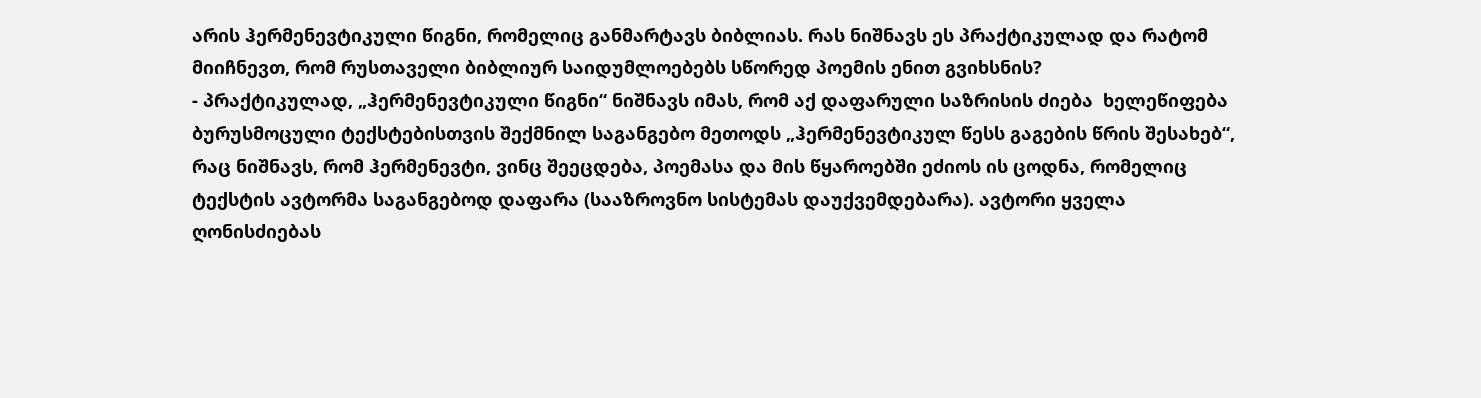არის ჰერმენევტიკული წიგნი, რომელიც განმარტავს ბიბლიას. რას ნიშნავს ეს პრაქტიკულად და რატომ მიიჩნევთ, რომ რუსთაველი ბიბლიურ საიდუმლოებებს სწორედ პოემის ენით გვიხსნის?
- პრაქტიკულად, „ჰერმენევტიკული წიგნი“ ნიშნავს იმას, რომ აქ დაფარული საზრისის ძიება  ხელეწიფება ბურუსმოცული ტექსტებისთვის შექმნილ საგანგებო მეთოდს „ჰერმენევტიკულ წესს გაგების წრის შესახებ“, რაც ნიშნავს, რომ ჰერმენევტი, ვინც შეეცდება, პოემასა და მის წყაროებში ეძიოს ის ცოდნა, რომელიც ტექსტის ავტორმა საგანგებოდ დაფარა (სააზროვნო სისტემას დაუქვემდებარა). ავტორი ყველა ღონისძიებას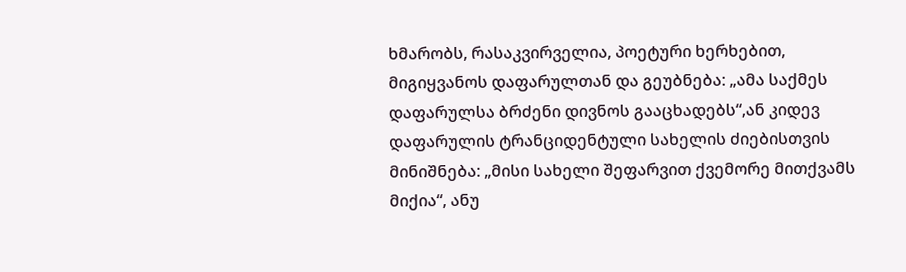ხმარობს, რასაკვირველია, პოეტური ხერხებით, მიგიყვანოს დაფარულთან და გეუბნება: „ამა საქმეს დაფარულსა ბრძენი დივნოს გააცხადებს“,ან კიდევ დაფარულის ტრანციდენტული სახელის ძიებისთვის მინიშნება: „მისი სახელი შეფარვით ქვემორე მითქვამს მიქია“, ანუ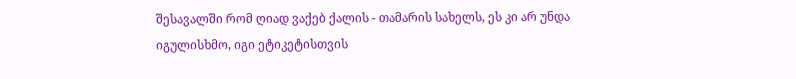შესავალში რომ ღიად ვაქებ ქალის - თამარის სახელს, ეს კი არ უნდა იგულისხმო, იგი ეტიკეტისთვის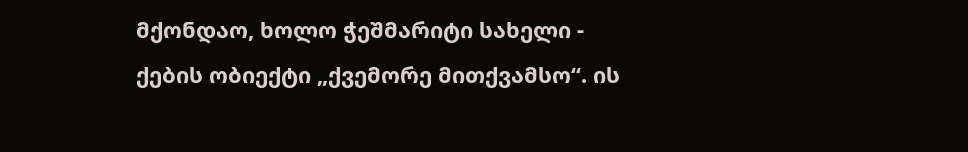მქონდაო, ხოლო ჭეშმარიტი სახელი - ქების ობიექტი „ქვემორე მითქვამსო“. ის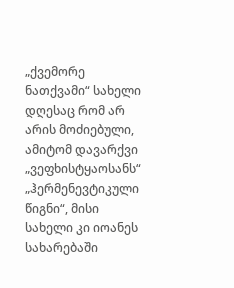„ქვემორე ნათქვამი“ სახელი დღესაც რომ არ არის მოძიებული, ამიტომ დავარქვი „ვეფხისტყაოსანს“ „ჰერმენევტიკული წიგნი“, მისი სახელი კი იოანეს სახარებაში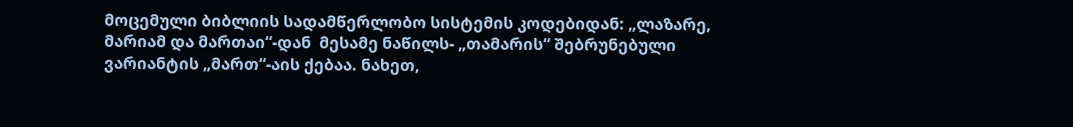მოცემული ბიბლიის სადამწერლობო სისტემის კოდებიდან: „ლაზარე, მარიამ და მართაი“-დან  მესამე ნაწილს- „თამარის“ შებრუნებული ვარიანტის „მართ“-აის ქებაა. ნახეთ,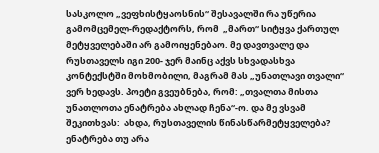სასკოლო „ვეფხისტყაოსნის“ შესავალში რა უწერია გამომცემელ-რედაქტორს, რომ  „მართ“ სიტყვა ქართულ მეტყველებაში არ გამოიყენებაო. მე დავთვალე და რუსთაველს იგი 200- ჯერ მაინც აქვს სხვადასხვა კონტექსტში მოხმობილი, მაგრამ მას „უნათლავი თვალი“ ვერ ხედავს. პოეტი გვეუბნება, რომ: „თვალთა მისთა უნათლოთა ენატრება ახლად ჩენა“-ო. და მე ვსვამ შეკითხვას:  ახდა, რუსთაველის წინასწარმეტყველება? ენატრება თუ არა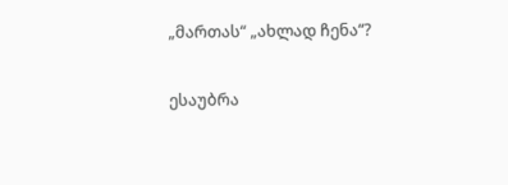„მართას“ „ახლად ჩენა“?

ესაუბრა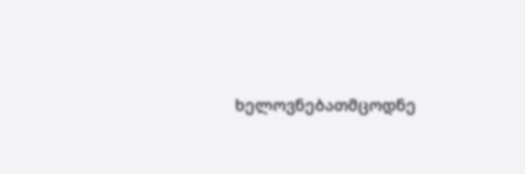ხელოვნებათმცოდნე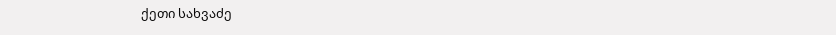ქეთი სახვაძე